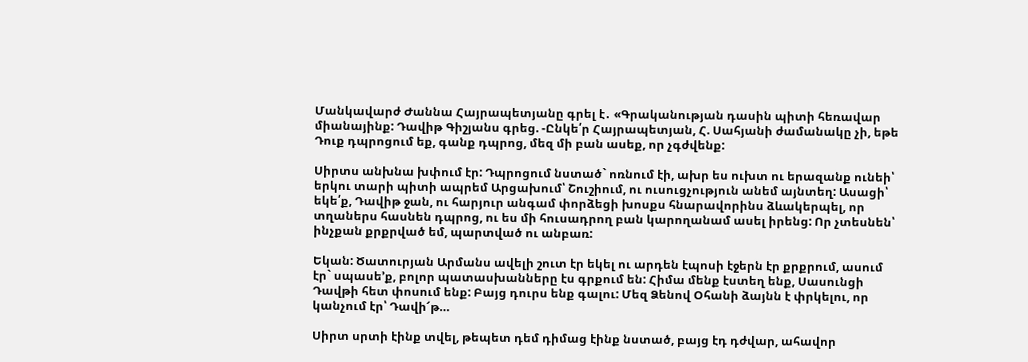Մանկավարժ Ժաննա Հայրապետյանը գրել է․ «Գրականության դասին պիտի հեռավար միանայինք: Դավիթ Գիշյանս գրեց. -Ընկե՛ր Հայրապետյան, Հ. Սահյանի ժամանակը չի, եթե Դուք դպրոցում եք, գանք դպրոց, մեզ մի բան ասեք, որ չգժվենք:

Սիրտս անխնա խփում էր: Դպրոցում նստած` ոռնում էի, ախր ես ուխտ ու երազանք ունեի՝ երկու տարի պիտի ապրեմ Արցախում՝ Շուշիում, ու ուսուցչություն անեմ այնտեղ: Ասացի՝ եկե՛ք, Դավիթ ջան, ու հարյուր անգամ փորձեցի խոսքս հնարավորինս ձևակերպել, որ տղաներս հասնեն դպրոց, ու ես մի հուսադրող բան կարողանամ ասել իրենց: Որ չտեսնեն՝ ինչքան քրքրված եմ, պարտված ու անբառ:

Եկան: Ծատուրյան Արմանս ավելի շուտ էր եկել ու արդեն էպոսի էջերն էր քրքրում, ասում էր` սպասե’ք, բոլոր պատասխանները էս գրքում են: Հիմա մենք էստեղ ենք, Սասունցի Դավթի հետ փոսում ենք: Բայց դուրս ենք գալու: Մեզ Ձենով Օհանի ձայնն է փրկելու, որ կանչում էր՝ Դավի՜թ…

Սիրտ սրտի էինք տվել, թեպետ դեմ դիմաց էինք նստած, բայց էդ դժվար, ահավոր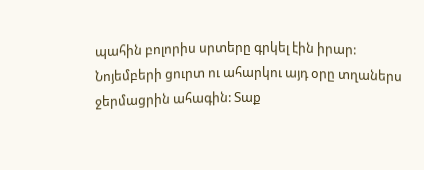պահին բոլորիս սրտերը գրկել էին իրար: Նոյեմբերի ցուրտ ու ահարկու այդ օրը տղաներս ջերմացրին ահագին: Տաք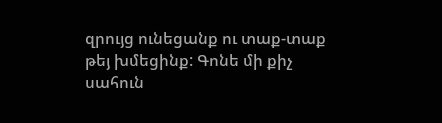զրույց ունեցանք ու տաք-տաք թեյ խմեցինք: Գոնե մի քիչ սահուն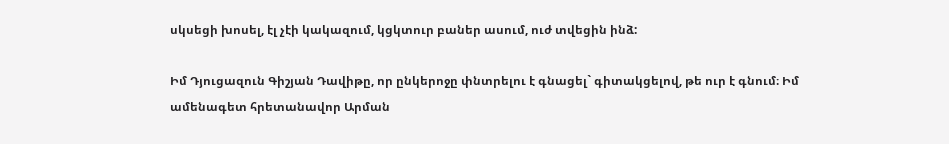սկսեցի խոսել, էլ չէի կակազում, կցկտուր բաներ ասում, ուժ տվեցին ինձ:

Իմ Դյուցազուն Գիշյան Դավիթը, որ ընկերոջը փնտրելու է գնացել` գիտակցելով, թե ուր է գնում։ Իմ ամենագետ հրետանավոր Արման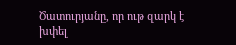Ծատուրյանը, որ ութ զարկ է խփել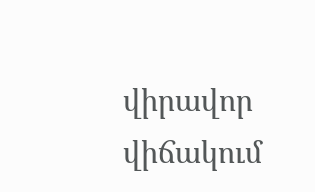վիրավոր վիճակում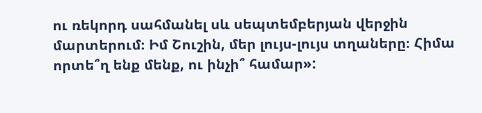ու ռեկորդ սահմանել սև սեպտեմբերյան վերջին մարտերում։ Իմ Շուշին, մեր լույս-լույս տղաները։ Հիմա որտե՞ղ ենք մենք, ու ինչի՞ համար»: